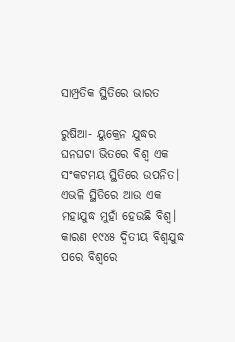ସାମ୍ପ୍ରତିକ ସ୍ଥିତିରେ ଭାରତ

ରୁଷିଆ- ୟୁକ୍ରେନ ଯୁଦ୍ଧର ଘନଘଟା ଭିତରେ ବିଶ୍ବ ଏକ ସଂକଟମୟ ସ୍ଥିତିରେ ଉପନିତ। ଏଭଳି ସ୍ଥିତିରେ ଆଉ ଏକ ମହାଯୁଦ୍ଧ ମୁହାଁ ହେଉଛି ବିଶ୍ବ। କାରଣ ୧୯୪୫ ଦ୍ବିତୀୟ ବିଶ୍ବଯୁଦ୍ଧ ପରେ ବିଶ୍ବରେ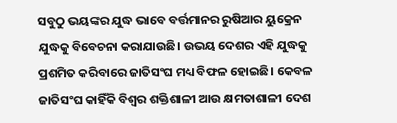ସବୁଠୁ ଭୟଙ୍କର ଯୁଦ୍ଧ ଭାବେ ବର୍ତ୍ତମାନର ରୁଷିଆର ୟୁକ୍ରେନ ଯୁଦ୍ଧକୁ ବିବେଚନା କରାଯାଉଛି। ଉଭୟ ଦେଶର ଏହି ଯୁଦ୍ଧକୁ ପ୍ରଶମିତ କରିବାରେ ଜାତିସଂଘ ମଧ୍ୟ ବିଫଳ ହୋଇଛି। କେବଳ ଜାତିସଂଘ କାହିଁକି ବିଶ୍ବର ଶକ୍ତିଶାଳୀ ଆଉ କ୍ଷମତାଶାଳୀ ଦେଶ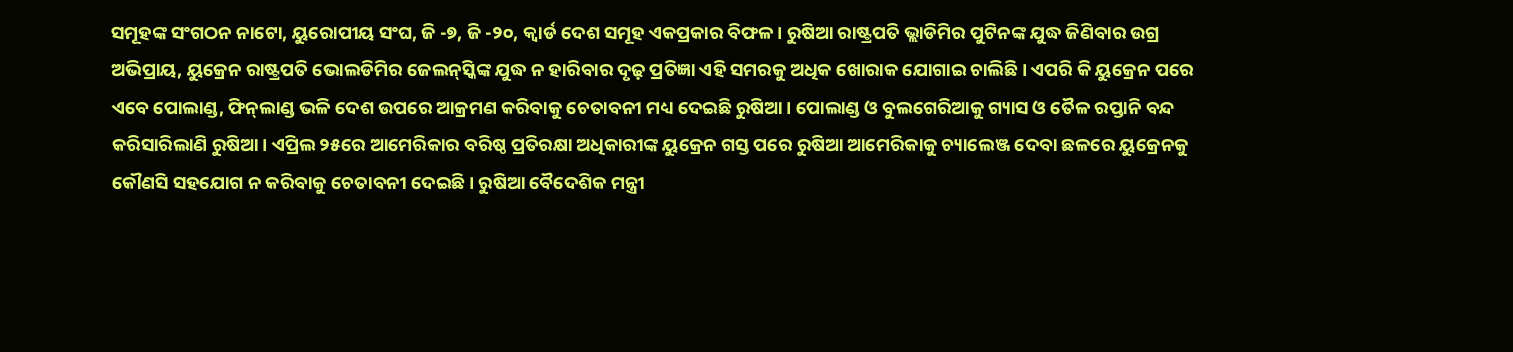ସମୂହଙ୍କ ସଂଗଠନ ନାଟୋ, ୟୁରୋପୀୟ ସଂଘ, ଜି -୭, ଜି -୨୦, କ୍ବାର୍ଡ ଦେଶ ସମୂହ ଏକପ୍ରକାର ବିଫଳ। ରୁଷିଆ ରାଷ୍ଟ୍ରପତି ଭ୍ଲାଡିମିର ପୁଟିନଙ୍କ ଯୁଦ୍ଧ ଜିଣିବାର ଉଗ୍ର ଅଭିପ୍ରାୟ, ୟୁକ୍ରେନ ରାଷ୍ଟ୍ରପତି ଭୋଲଡିମିର ଜେଲନ୍‌ସ୍କିଙ୍କ ଯୁଦ୍ଧ ନ ହାରିବାର ଦୃଢ଼ ପ୍ରତିଜ୍ଞା ଏହି ସମରକୁ ଅଧିକ ଖୋରାକ ଯୋଗାଇ ଚାଲିଛି। ଏପରି କି ୟୁକ୍ରେନ ପରେ ଏବେ ପୋଲାଣ୍ଡ, ଫିନ୍‌ଲାଣ୍ଡ ଭଳି ଦେଶ ଉପରେ ଆକ୍ରମଣ କରିବାକୁ ଚେତାବନୀ ମଧ୍ୟ ଦେଇଛି ରୁଷିଆ। ପୋଲାଣ୍ଡ ଓ ବୁଲଗେରିଆକୁ ଗ୍ୟାସ ଓ ତୈଳ ରପ୍ତାନି ବନ୍ଦ କରିସାରିଲାଣି ରୁଷିଆ। ଏପ୍ରିଲ ୨୫ରେ ଆମେରିକାର ବରିଷ୍ଠ ପ୍ରତିରକ୍ଷା ଅଧିକାରୀଙ୍କ ୟୁକ୍ରେନ ଗସ୍ତ ପରେ ରୁଷିଆ ଆମେରିକାକୁ ଚ୍ୟାଲେଞ୍ଜ ଦେବା ଛଳରେ ୟୁକ୍ରେନକୁ କୌଣସି ସହଯୋଗ ନ କରିବାକୁ ଚେତାବନୀ ଦେଇଛି। ରୁଷିଆ ବୈଦେଶିକ ମନ୍ତ୍ରୀ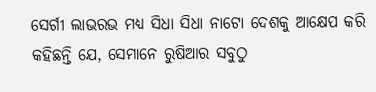ସେର୍ଗୀ ଲାଭରଭ ମଧ୍ୟ ସିଧା ସିଧା ନାଟୋ ଦେଶକୁ ଆକ୍ଷେପ କରି କହିଛନ୍ତି ଯେ, ସେମାନେ ରୁଷିଆର ସବୁଠୁ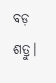ବଡ଼ ଶତ୍ରୁ।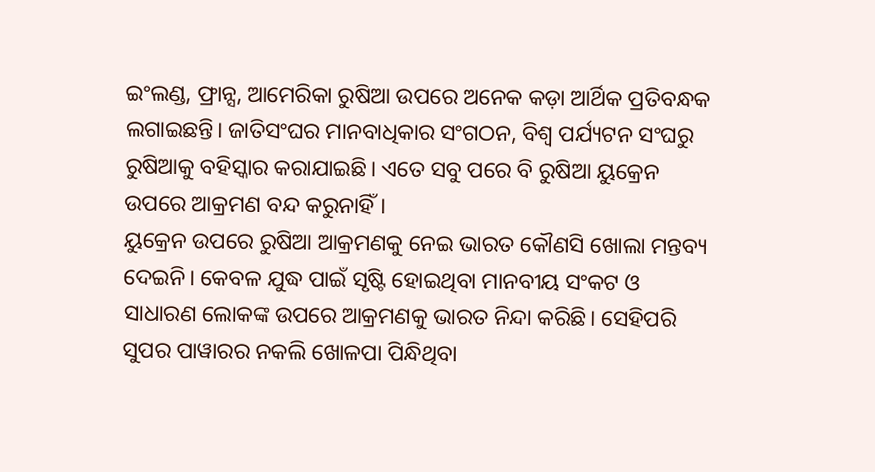ଇଂଲଣ୍ଡ, ଫ୍ରାନ୍ସ, ଆମେରିକା ରୁଷିଆ ଉପରେ ଅନେକ କଡ଼ା ଆର୍ଥିକ ପ୍ରତିବନ୍ଧକ ଲଗାଇଛନ୍ତି। ଜାତିସଂଘର ମାନବାଧିକାର ସଂଗଠନ, ବିଶ୍ବ ପର୍ଯ୍ୟଟନ ସଂଘରୁ ରୁଷିଆକୁ ବହିସ୍କାର କରାଯାଇଛି। ଏତେ ସବୁ ପରେ ବି ରୁଷିଆ ୟୁକ୍ରେନ ଉପରେ ଆକ୍ରମଣ ବନ୍ଦ କରୁନାହିଁ।
ୟୁକ୍ରେନ ଉପରେ ରୁଷିଆ ଆକ୍ରମଣକୁ ନେଇ ଭାରତ କୌଣସି ଖୋଲା ମନ୍ତବ୍ୟ ଦେଇନି। କେବଳ ଯୁଦ୍ଧ ପାଇଁ ସୃଷ୍ଟି ହୋଇଥିବା ମାନବୀୟ ସଂକଟ ଓ ସାଧାରଣ ଲୋକଙ୍କ ଉପରେ ଆକ୍ରମଣକୁ ଭାରତ ନିନ୍ଦା କରିଛି। ସେହିପରି ସୁପର ପାୱାରର ନକଲି ଖୋଳପା ପିନ୍ଧିଥିବା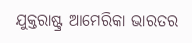ଯୁକ୍ତରାଷ୍ଟ୍ର ଆମେରିକା ଭାରତର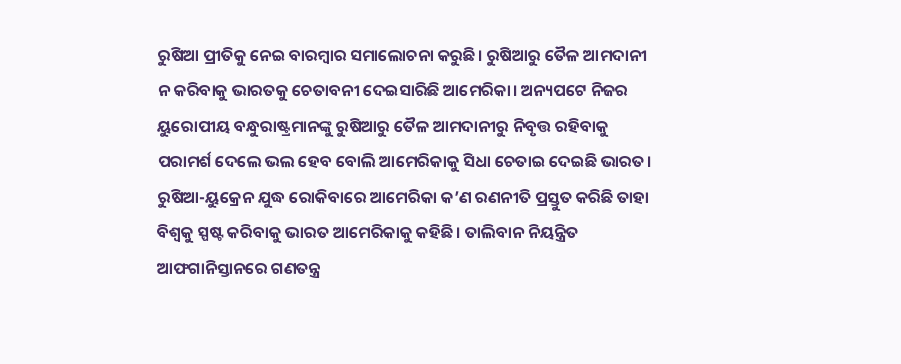ରୁଷିଆ ପ୍ରୀତିକୁ ନେଇ ବାରମ୍ବାର ସମାଲୋଚନା କରୁଛି। ରୁଷିଆରୁ ତୈଳ ଆମଦାନୀ ନ କରିବାକୁ ଭାରତକୁ ଚେତାବନୀ ଦେଇସାରିଛି ଆମେରିକା। ଅନ୍ୟପଟେ ନିଜର ୟୁରୋପୀୟ ବନ୍ଧୁରାଷ୍ଟ୍ରମାନଙ୍କୁ ରୁଷିଆରୁ ତୈଳ ଆମଦାନୀରୁ ନିବୃତ୍ତ ରହିବାକୁ ପରାମର୍ଶ ଦେଲେ ଭଲ ହେବ ବୋଲି ଆମେରିକାକୁ ସିଧା ଚେତାଇ ଦେଇଛି ଭାରତ। ରୁଷିଆ-ୟୁକ୍ରେନ ଯୁଦ୍ଧ ରୋକିବାରେ ଆମେରିକା କ’ଣ ରଣନୀତି ପ୍ରସ୍ତୁତ କରିଛି ତାହା ବିଶ୍ବକୁ ସ୍ପଷ୍ଟ କରିବାକୁ ଭାରତ ଆମେରିକାକୁ କହିଛି। ତାଲିବାନ ନିୟନ୍ତ୍ରିତ ଆଫଗାନିସ୍ତାନରେ ଗଣତନ୍ତ୍ର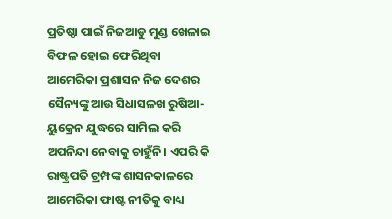ପ୍ରତିଷ୍ଠା ପାଇଁ ନିଜଆଡୁ ମୁଣ୍ଡ ଖେଳାଇ ବିଫଳ ହୋଇ ଫେରିଥିବା ଆମେରିକା ପ୍ରଶାସନ ନିଜ ଦେଶର ସୈନ୍ୟଙ୍କୁ ଆଉ ସିଧାସଳଖ ରୁଷିଆ-ୟୁକ୍ରେନ ଯୁଦ୍ଧରେ ସାମିଲ କରି ଅପନିନ୍ଦା ନେବାକୁ ଚାହୁଁନି। ଏପରି କି ରାଷ୍ଟ୍ରପତି ଟ୍ରମ୍ପଙ୍କ ଶାସନକାଳରେ ଆମେରିକା ଫାଷ୍ଟ ନୀତିକୁ ବାଧ୍ୟ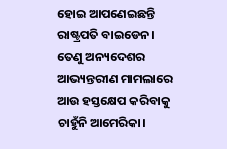ହୋଇ ଆପଣେଇଛନ୍ତି ରାଷ୍ଟ୍ରପତି ବାଇଡେନ। ତେଣୁ ଅନ୍ୟଦେଶର ଆଭ୍ୟନ୍ତରୀଣ ମାମଲାରେ ଆଉ ହସ୍ତକ୍ଷେପ କରିବାକୁ ଚାହୁଁନି ଆମେରିକା।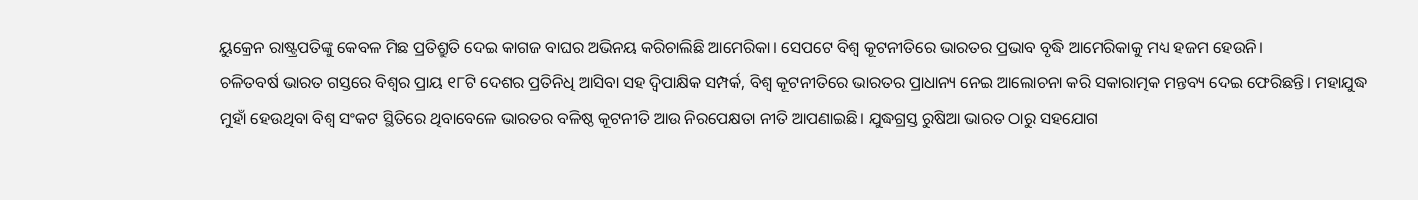ୟୁକ୍ରେନ ରାଷ୍ଟ୍ରପତିଙ୍କୁ କେବଳ ମିଛ ପ୍ରତିଶ୍ରୁତି ଦେଇ କାଗଜ ବାଘର ଅଭିନୟ କରିଚାଲିଛି ଆମେରିକା। ସେପଟେ ବିଶ୍ବ କୂଟନୀତିରେ ଭାରତର ପ୍ରଭାବ ବୃଦ୍ଧି ଆମେରିକାକୁ ମଧ୍ୟ ହଜମ ହେଉନି।
ଚଳିତବର୍ଷ ଭାରତ ଗସ୍ତରେ ବିଶ୍ବର ପ୍ରାୟ ୧୮ଟି ଦେଶର ପ୍ରତିନିଧି ଆସିବା ସହ ଦ୍ବିପାକ୍ଷିକ ସମ୍ପର୍କ, ବିଶ୍ବ କୂଟନୀତିରେ ଭାରତର ପ୍ରାଧାନ୍ୟ ନେଇ ଆଲୋଚନା କରି ସକାରାତ୍ମକ ମନ୍ତବ୍ୟ ଦେଇ ଫେରିଛନ୍ତି। ମହାଯୁଦ୍ଧ ମୁହାଁ ହେଉଥିବା ବିଶ୍ବ ସଂକଟ ସ୍ଥିତିରେ ଥିବାବେଳେ ଭାରତର ବଳିଷ୍ଠ କୂଟନୀତି ଆଉ ନିରପେକ୍ଷତା ନୀତି ଆପଣାଇଛି। ଯୁଦ୍ଧଗ୍ରସ୍ତ ରୁଷିଆ ଭାରତ ଠାରୁ ସହଯୋଗ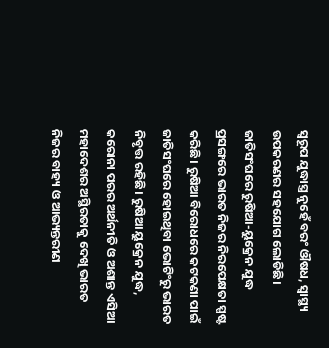ସ୍ବରୂପ ଯୁଦ୍ଧାସ୍ତ୍ର ନୁହେଁ ବରଂ ଔଷଧ, ସ୍ବାସ୍ଥ୍ୟ ଉପକରଣର ସହଯୋଗ ଲୋଡିଛି। ଜାତିସଂଘରେ ରୁଷିଆ-ୟୁକ୍ରେନ ଯୁଦ୍ଧ ପ୍ରସଙ୍ଗରେ ଭାରତ ନିଜର ନିରପେକ୍ଷତା ସ୍ପଷ୍ଟ କରିଛି। ରୁଷିଆ ବିରୋଧରେ କଟକଣା ପାଇଁ ଜାତିସଂଘରେ ହୋଇଥିବା ଭୋଟିଂରୁ ଭାରତ ନିବୃତ୍ତ ରହିଛି। ରୁଷିଆ ୟୁକ୍ରେନ ଯୁଦ୍ଧ, କରୋନା ପରର ଅର୍ଥନୀତି ଓ ଅଶାନ୍ତ ଏସିଆ ମହାଦେଶର ଅସ୍ଥିରତାକୁ ଦେଖି ଭାରତ ନିଜର ବାହ୍ୟ ଓ ଆଭ୍ୟନ୍ତରୀଣ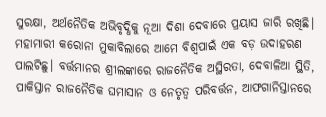ସୁରକ୍ଷା, ଅର୍ଥନୈତିକ ଅଭିବୃଦ୍ଧିକୁ ନୂଆ ଦିଶା ଦେବାରେ ପ୍ରୟାସ ଜାରି ରଖିଛି। ମହାମାରୀ କରୋନା ମୁକାବିଲାରେ ଆମେ ବିଶ୍ବପାଇଁ ଏକ ବଡ଼ ଉଦାହରଣ ପାଲଟିଛୁ। ବର୍ତ୍ତମାନର ଶ୍ରୀଲଙ୍କାରେ ରାଜନୈତିକ ଅସ୍ଥିରତା, ଦେବାଳିଆ ସ୍ଥିତି, ପାକିସ୍ତାନ ରାଜନୈତିକ ଘମାସାନ ଓ ନେତୃତ୍ୱ ପରିବର୍ତ୍ତନ, ଆଫଗାନିସ୍ତାନରେ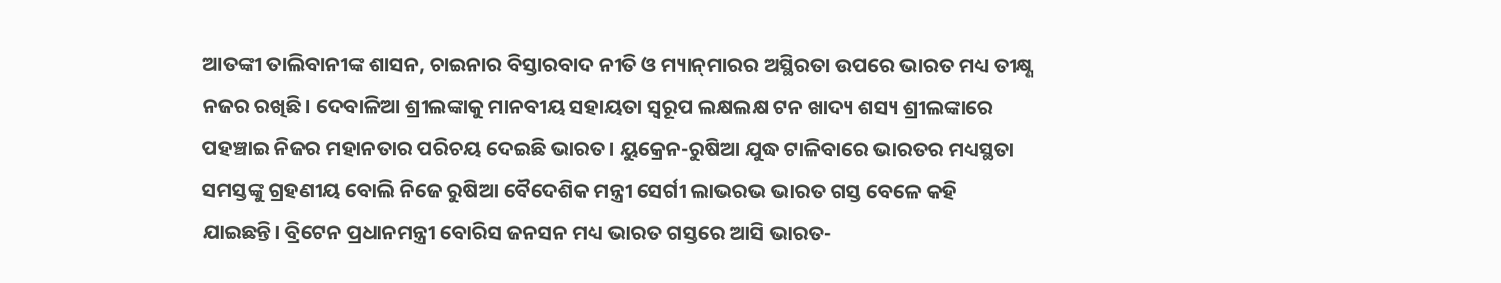ଆତଙ୍କୀ ତାଲିବାନୀଙ୍କ ଶାସନ, ଚାଇନାର ବିସ୍ତାରବାଦ ନୀତି ଓ ମ୍ୟାନ୍‌ମାରର ଅସ୍ଥିରତା ଉପରେ ଭାରତ ମଧ୍ୟ ତୀକ୍ଷ୍ଣ ନଜର ରଖିଛି। ଦେବାଳିଆ ଶ୍ରୀଲଙ୍କାକୁ ମାନବୀୟ ସହାୟତା ସ୍ବରୂପ ଲକ୍ଷଲକ୍ଷ ଟନ ଖାଦ୍ୟ ଶସ୍ୟ ଶ୍ରୀଲଙ୍କାରେ ପହଞ୍ଚାଇ ନିଜର ମହାନତାର ପରିଚୟ ଦେଇଛି ଭାରତ। ୟୁକ୍ରେନ-ରୁଷିଆ ଯୁଦ୍ଧ ଟାଳିବାରେ ଭାରତର ମଧ୍ୟସ୍ଥତା ସମସ୍ତଙ୍କୁ ଗ୍ରହଣୀୟ ବୋଲି ନିଜେ ରୁଷିଆ ବୈଦେଶିକ ମନ୍ତ୍ରୀ ସେର୍ଗୀ ଲାଭରଭ ଭାରତ ଗସ୍ତ ବେଳେ କହି ଯାଇଛନ୍ତି। ବ୍ରିଟେନ ପ୍ରଧାନମନ୍ତ୍ରୀ ବୋରିସ ଜନସନ ମଧ୍ୟ ଭାରତ ଗସ୍ତରେ ଆସି ଭାରତ-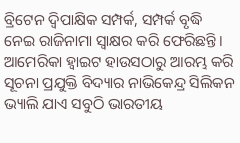ବ୍ରିଟେନ ଦ୍ବିପାକ୍ଷିକ ସମ୍ପର୍କ, ସମ୍ପର୍କ ବୃଦ୍ଧି ନେଇ ରାଜିନାମା ସ୍ବାକ୍ଷର କରି ଫେରିଛନ୍ତି। ଆମେରିକା ହ୍ବାଇଟ ହାଉସଠାରୁ ଆରମ୍ଭ କରି ସୂଚନା ପ୍ରଯୁକ୍ତି ବିଦ୍ୟାର ନାଭିକେନ୍ଦ୍ର ସିଲିକନ ଭ୍ୟାଲି ଯାଏ ସବୁଠି ଭାରତୀୟ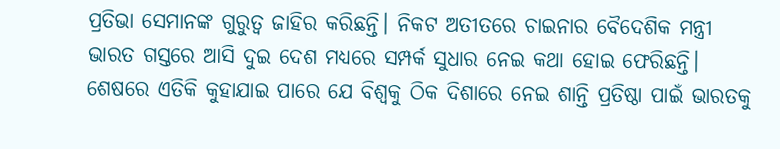ପ୍ରତିଭା ସେମାନଙ୍କ ଗୁରୁତ୍ୱ ଜାହିର କରିଛନ୍ତି। ନିକଟ ଅତୀତରେ ଚାଇନାର ବୈଦେଶିକ ମନ୍ତ୍ରୀ ଭାରତ ଗସ୍ତରେ ଆସି ଦୁଇ ଦେଶ ମଧ୍ୟରେ ସମ୍ପର୍କ ସୁଧାର ନେଇ କଥା ହୋଇ ଫେରିଛନ୍ତି। ଶେଷରେ ଏତିକି କୁହାଯାଇ ପାରେ ଯେ ବିଶ୍ବକୁ ଠିକ ଦିଶାରେ ନେଇ ଶାନ୍ତି ପ୍ରତିଷ୍ଠା ପାଇଁ ଭାରତକୁ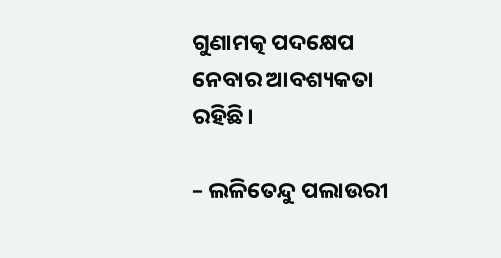ଗୁଣାମତ୍କ ପଦକ୍ଷେପ ନେବାର ଆବଶ୍ୟକତା ରହିଛି।

– ଲଳିତେନ୍ଦୁ ପଲାଉରୀ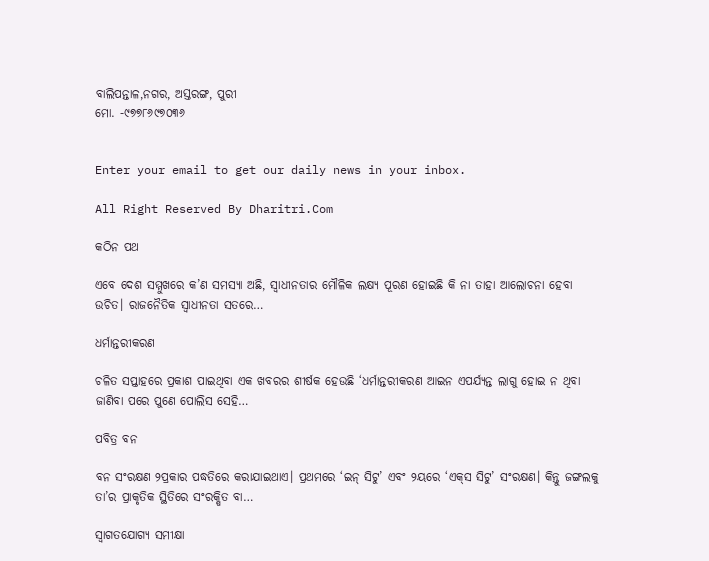ବାଲିପନ୍ତାଳ,ନଗର, ଅସ୍ତରଙ୍ଗ, ପୁରୀ
ମୋ. -୯୭୭୮୬୯୭୦୩୬


Enter your email to get our daily news in your inbox.

All Right Reserved By Dharitri.Com

କଠିନ ପଥ

ଏବେ ଦେଶ ସମ୍ମୁଖରେ କ’ଣ ସମସ୍ୟା ଅଛି, ସ୍ୱାଧୀନତାର ମୌଳିକ ଲକ୍ଷ୍ୟ ପୂରଣ ହୋଇଛି କି ନା ତାହା ଆଲୋଚନା ହେବା ଉଚିତ। ରାଜନୈତିକ ସ୍ୱାଧୀନତା ସତରେ…

ଧର୍ମାନ୍ତରୀକରଣ

ଚଳିତ ସପ୍ତାହରେ ପ୍ରକାଶ ପାଇଥିବା ଏକ ଖବରର ଶୀର୍ଷକ ହେଉଛି ‘ଧର୍ମାନ୍ତରୀକରଣ ଆଇନ ଏପର୍ଯ୍ୟନ୍ତ ଲାଗୁ ହୋଇ ନ ଥିବା ଜାଣିବା ପରେ ପୁଣେ ପୋଲିସ ସେହି…

ପବିତ୍ର ବନ

ବନ ସଂରକ୍ଷଣ ୨ପ୍ରକାର ପଦ୍ଧତିରେ କରାଯାଇଥାଏ। ପ୍ରଥମରେ ‘ଇନ୍‌ ସିଟୁ’ ଏବଂ ୨ୟରେ ‘ଏକ୍‌ସ ସିଟୁ’ ସଂରକ୍ଷଣ। କିନ୍ତୁ ଜଙ୍ଗଲକୁ ତା’ର ପ୍ରାକୃତିକ ସ୍ଥିତିରେ ସଂରକ୍ଷିତ ବା…

ସ୍ବାଗତଯୋଗ୍ୟ ସମୀକ୍ଷା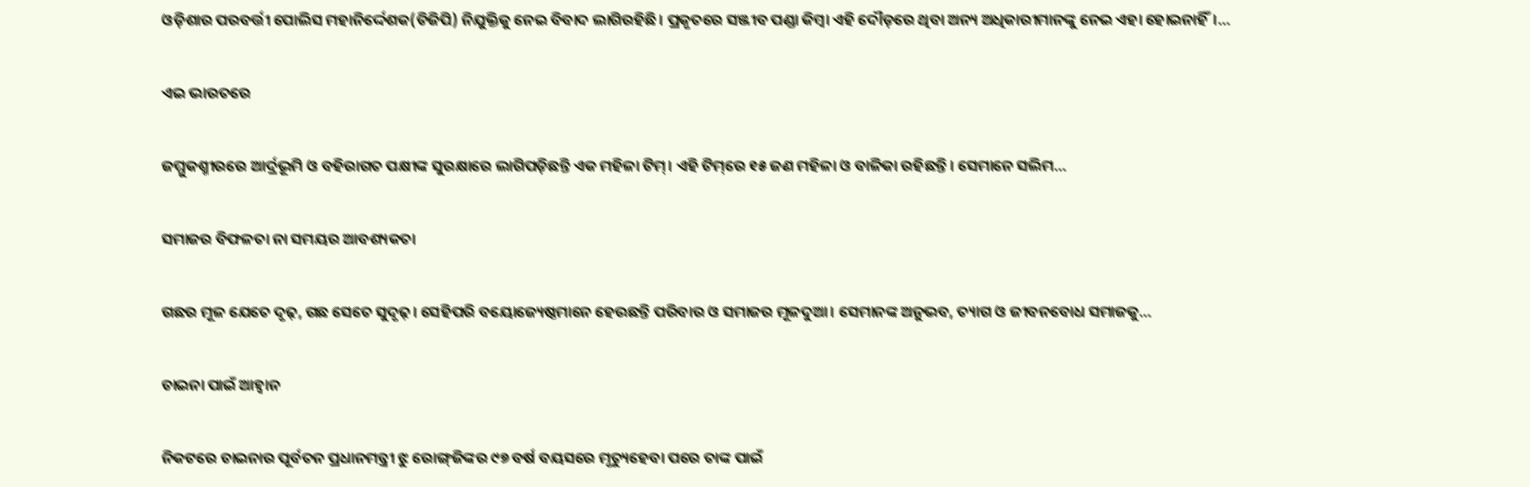ଓଡ଼ିଶାର ପରବର୍ତ୍ତୀ ପୋଲିସ ମହାନିର୍ଦ୍ଦେଶକ(ଡିଜିପି) ନିଯୁକ୍ତିକୁ ନେଇ ବିବାଦ ଲାଗିରହିଛି। ପ୍ରକୃତରେ ସଞ୍ଜୀବ ପଣ୍ଡା କିମ୍ବା ଏହି ଦୌଡ଼ରେ ଥିବା ଅନ୍ୟ ଅଧିକାରୀମାନଙ୍କୁ ନେଇ ଏହା ହୋଇନାହିଁ।…

ଏଇ ଭାରତରେ

ଜମ୍ମୁକଶ୍ମୀରରେ ଆର୍ଦ୍ରଭୂମି ଓ ବହିରାଗତ ପକ୍ଷୀଙ୍କ ସୁରକ୍ଷାରେ ଲାଗିପଡ଼ିଛନ୍ତି ଏକ ମହିଳା ଟିମ୍‌। ଏହି ଟିମ୍‌ରେ ୧୫ ଜଣ ମହିଳା ଓ ବାଳିକା ରହିଛନ୍ତି। ସେମାନେ ସଲିମ…

ସମାଜର ବିଫଳତା ନା ସମୟର ଆବଶ୍ୟକତା

ଗଛର ମୂଳ ଯେତେ ଦୃଢ଼, ଗଛ ସେତେ ସୁଦୃଢ଼। ସେହିପରି ବୟୋଜ୍ୟେଷ୍ଠମାନେ ହେଉଛନ୍ତି ପରିବାର ଓ ସମାଜର ମୂଳଦୁଆ। ସେମାନଙ୍କ ଅନୁଭବ, ତ୍ୟାଗ ଓ ଜୀବନବୋଧ ସମାଜକୁ…

ଚାଇନା ପାଇଁ ଆହ୍ବାନ

ନିକଟରେ ଚାଇନାର ପୂର୍ବତନ ପ୍ରଧାନମନ୍ତ୍ରୀ ଝୁ ରୋଙ୍ଗ୍‌ଜିଙ୍କର ୯୭ ବର୍ଷ ବୟସରେ ମୃତ୍ୟୁହେବା ପରେ ତାଙ୍କ ପାଇଁ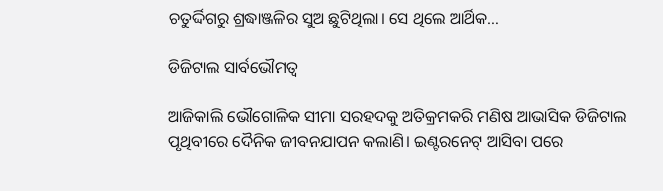ଚତୁର୍ଦ୍ଦିଗରୁ ଶ୍ରଦ୍ଧାଞ୍ଜଳିର ସୁଅ ଛୁଟିଥିଲା। ସେ ଥିଲେ ଆର୍ଥିକ…

ଡିଜିଟାଲ ସାର୍ବଭୌମତ୍ୱ

ଆଜିକାଲି ଭୌଗୋଳିକ ସୀମା ସରହଦକୁ ଅତିକ୍ରମକରି ମଣିଷ ଆଭାସିକ ଡିଜିଟାଲ ପୃଥିବୀରେ ଦୈନିକ ଜୀବନଯାପନ କଲାଣି। ଇଣ୍ଟରନେଟ୍‌ ଆସିବା ପରେ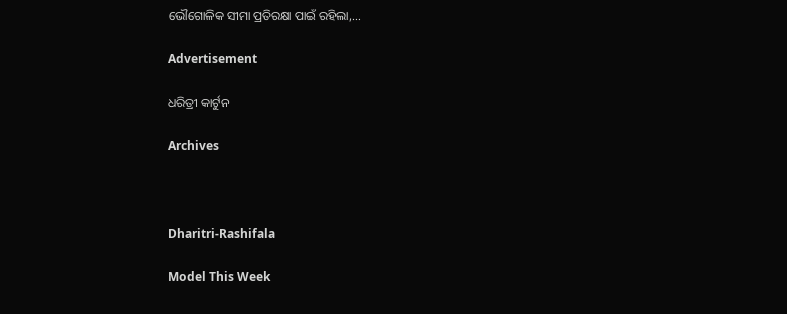ଭୌଗୋଳିକ ସୀମା ପ୍ରତିରକ୍ଷା ପାଇଁ ରହିଲା,…

Advertisement

ଧରିତ୍ରୀ କାର୍ଟୁନ

Archives



Dharitri-Rashifala

Model This Week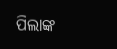ପିଲାଙ୍କ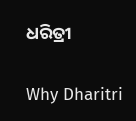ଧରିତ୍ରୀ

Why Dharitri